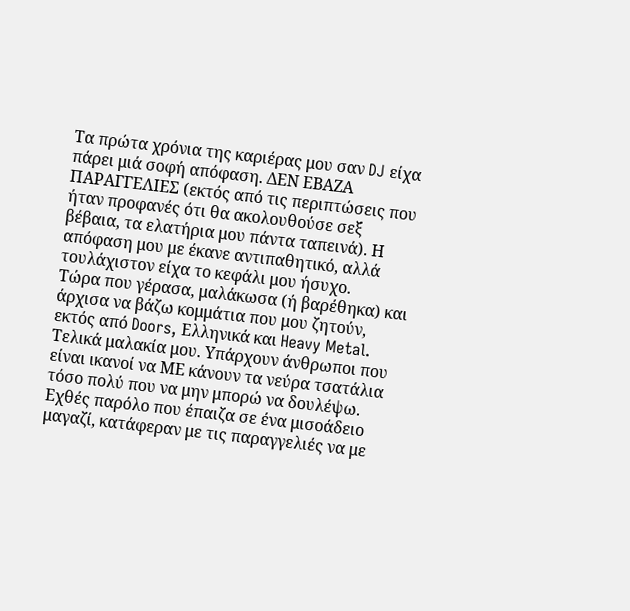Τα πρώτα χρόνια της καριέρας μου σαν DJ είχα πάρει μιά σοφή απόφαση. ΔΕΝ ΕΒΑΖΑ ΠΑΡΑΓΓΕΛΙΕΣ (εκτός από τις περιπτώσεις που ήταν προφανές ότι θα ακολουθούσε σεξ βέβαια, τα ελατήρια μου πάντα ταπεινά). Η απόφαση μου με έκανε αντιπαθητικό, αλλά τουλάχιστον είχα το κεφάλι μου ήσυχο.
Τώρα που γέρασα, μαλάκωσα (ή βαρέθηκα) και άρχισα να βάζω κομμάτια που μου ζητούν, εκτός από Doors, Ελληνικά και Heavy Metal.
Τελικά μαλακία μου. Υπάρχουν άνθρωποι που είναι ικανοί να ΜΕ κάνουν τα νεύρα τσατάλια τόσο πολύ που να μην μπορώ να δουλέψω.
Εχθές παρόλο που έπαιζα σε ένα μισοάδειο μαγαζί, κατάφεραν με τις παραγγελιές να με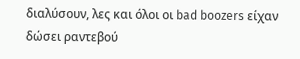διαλύσουν, λες και όλοι οι bad boozers είχαν δώσει ραντεβού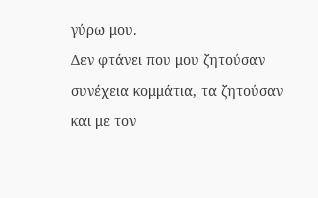γύρω μου.
Δεν φτάνει που μου ζητούσαν συνέχεια κομμάτια, τα ζητούσαν και με τον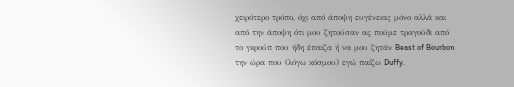χειρότερο τρόπο, όχι από άποψη ευγένειας μόνο αλλά και από την άποψη ότι μου ζητούσαν ας πούμε τραγούδι από το γκρούπ που ήδη έπαιζα ή να μου ζητάν Beast of Bourbon την ώρα που (λόγω κόσμου) εγώ παίζω Duffy.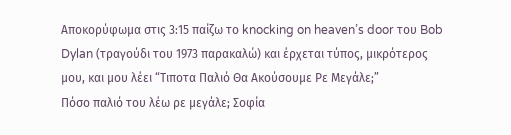Αποκορύφωμα στις 3:15 παίζω το knocking on heaven’s door του Bob Dylan (τραγούδι του 1973 παρακαλώ) και έρχεται τύπος, μικρότερος μου, και μου λέει “Τιποτα Παλιό Θα Ακούσουμε Ρε Μεγάλε;”
Πόσο παλιό του λέω ρε μεγάλε; Σοφία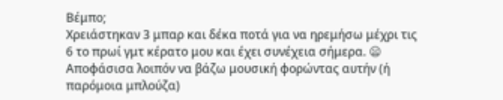Βέμπο;
Χρειάστηκαν 3 μπαρ και δέκα ποτά για να ηρεμήσω μέχρι τις 6 το πρωί γμτ κέρατο μου και έχει συνέχεια σήμερα. 😦
Αποφάσισα λοιπόν να βάζω μουσική φορώντας αυτήν (ή παρόμοια μπλούζα)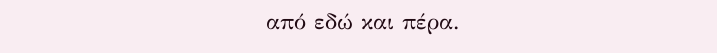από εδώ και πέρα.